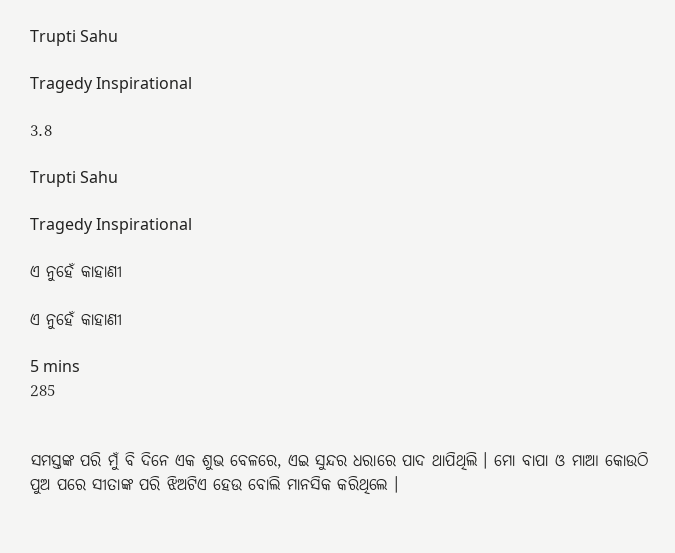Trupti Sahu

Tragedy Inspirational

3.8

Trupti Sahu

Tragedy Inspirational

ଏ ନୁହେଁ କାହାଣୀ

ଏ ନୁହେଁ କାହାଣୀ

5 mins
285


ସମସ୍ତଙ୍କ ପରି ମୁଁ ବି ଦିନେ ଏକ ଶୁଭ ବେଳରେ, ଏଇ ସୁନ୍ଦର ଧରାରେ ପାଦ ଥାପିଥିଲି । ମୋ ବାପା ଓ ମାଆ କୋଉଠି ପୁଅ ପରେ ସୀତାଙ୍କ ପରି ଝିଅଟିଏ ହେଉ ବୋଲି ମାନସିକ କରିଥିଲେ ।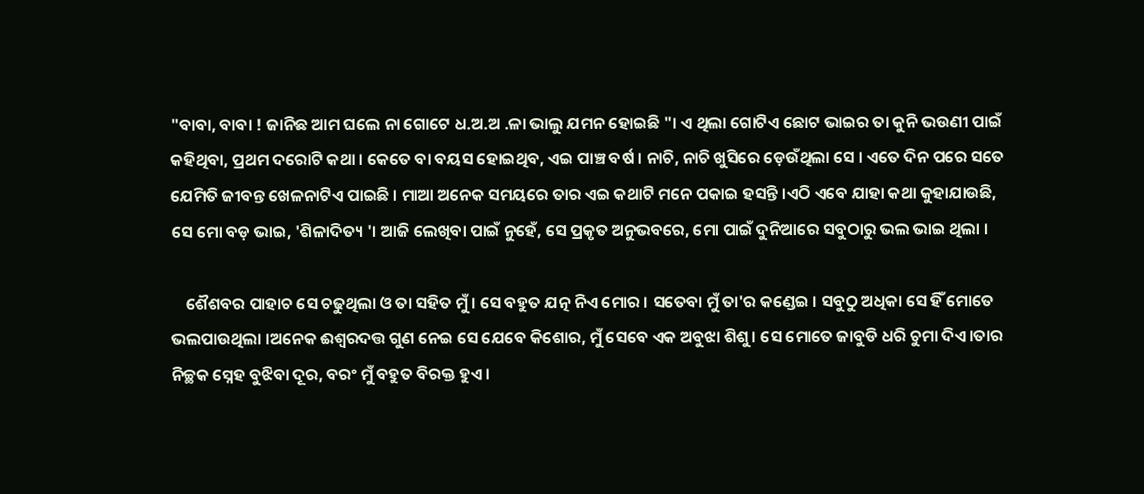"ବାବା, ବାବା ! ଜାନିଛ ଆମ ଘଲେ ନା ଗୋଟେ ଧ.ଅ.ଅ .ଳା ଭାଲୁ ଯମନ ହୋଇଛି "। ଏ ଥିଲା ଗୋଟିଏ ଛୋଟ ଭାଇର ତା କୁନି ଭଉଣୀ ପାଇଁ କହିଥିବା, ପ୍ରଥମ ଦରୋଟି କଥା । କେତେ ବା ବୟସ ହୋଇଥିବ, ଏଇ ପାଞ୍ଚ ବର୍ଷ । ନାଚି, ନାଚି ଖୁସିରେ ଡ଼େଉଁଥିଲା ସେ । ଏତେ ଦିନ ପରେ ସତେ ଯେମିତି ଜୀବନ୍ତ ଖେଳନାଟିଏ ପାଇଛି । ମାଆ ଅନେକ ସମୟରେ ତାର ଏଇ କଥାଟି ମନେ ପକାଇ ହସନ୍ତି ।ଏଠି ଏବେ ଯାହା କଥା କୁହାଯାଉଛି, ସେ ମୋ ବଡ଼ ଭାଇ, 'ଶିଳାଦିତ୍ୟ '। ଆଜି ଲେଖିବା ପାଇଁ ନୁହେଁ, ସେ ପ୍ରକୃତ ଅନୁଭବରେ, ମୋ ପାଇଁ ଦୁନିଆରେ ସବୁଠାରୁ ଭଲ ଭାଇ ଥିଲା ।

    ଶୈଶବର ପାହାଚ ସେ ଚଢୁଥିଲା ଓ ତା ସହିତ ମୁଁ । ସେ ବହୁତ ଯତ୍ନ ନିଏ ମୋର । ସତେବା ମୁଁ ତା'ର କଣ୍ଡେଇ । ସବୁଠୁ ଅଧିକା ସେ ହିଁ ମୋତେ ଭଲପାଉଥିଲା ।ଅନେକ ଈଶ୍ୱରଦତ୍ତ ଗୁଣ ନେଇ ସେ ଯେବେ କିଶୋର, ମୁଁ ସେବେ ଏକ ଅବୁଝା ଶିଶୁ। ସେ ମୋତେ ଜାବୁଡି ଧରି ଚୁମା ଦିଏ।ତାର ନିଚ୍ଛକ ସ୍ନେହ ବୁଝିବା ଦୂର, ବରଂ ମୁଁ ବହୁତ ବିରକ୍ତ ହୁଏ ।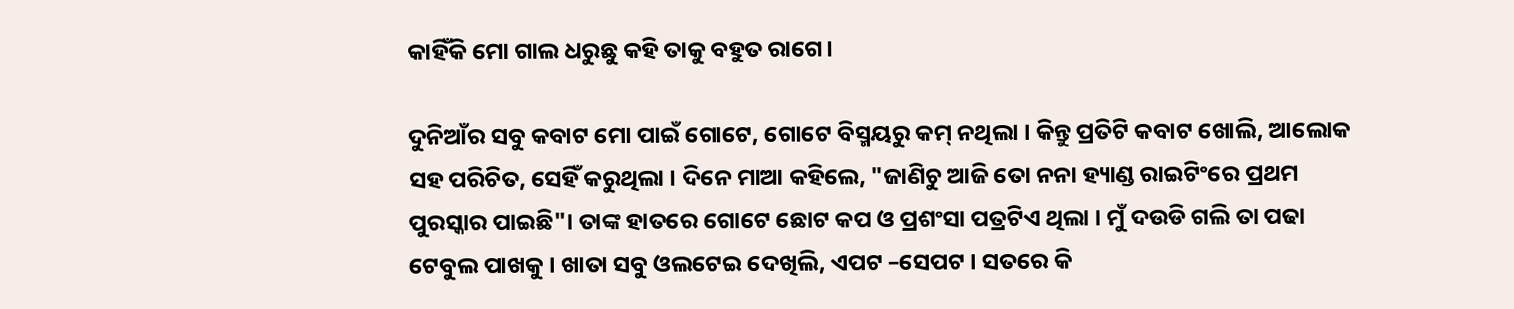କାହିଁକି ମୋ ଗାଲ ଧରୁଛୁ କହି ତାକୁ ବହୁତ ରାଗେ।

ଦୁନିଆଁର ସବୁ କବାଟ ମୋ ପାଇଁ ଗୋଟେ, ଗୋଟେ ବିସ୍ମୟରୁ କମ୍ ନଥିଲା । କିନ୍ତୁ ପ୍ରତିଟି କବାଟ ଖୋଲି, ଆଲୋକ ସହ ପରିଚିତ, ସେହିଁ କରୁଥିଲା । ଦିନେ ମାଆ କହିଲେ, "ଜାଣିଚୁ ଆଜି ତୋ ନନା ହ୍ୟାଣ୍ଡ ରାଇଟିଂରେ ପ୍ରଥମ ପୁରସ୍କାର ପାଇଛି"। ତାଙ୍କ ହାତରେ ଗୋଟେ ଛୋଟ କପ ଓ ପ୍ରଶଂସା ପତ୍ରଟିଏ ଥିଲା । ମୁଁ ଦଉଡି ଗଲି ତା ପଢା ଟେବୁଲ ପାଖକୁ । ଖାତା ସବୁ ଓଲଟେଇ ଦେଖିଲି, ଏପଟ –ସେପଟ । ସତରେ କି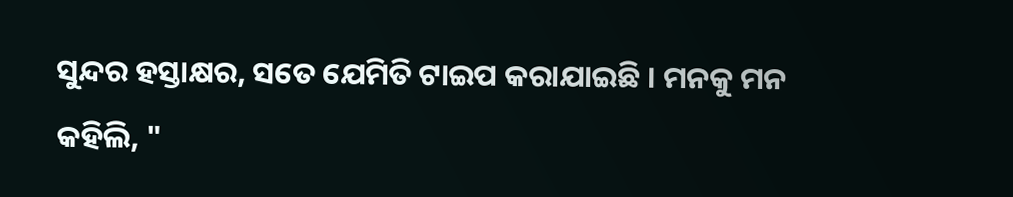ସୁନ୍ଦର ହସ୍ତାକ୍ଷର, ସତେ ଯେମିତି ଟାଇପ କରାଯାଇଛି । ମନକୁ ମନ କହିଲି, "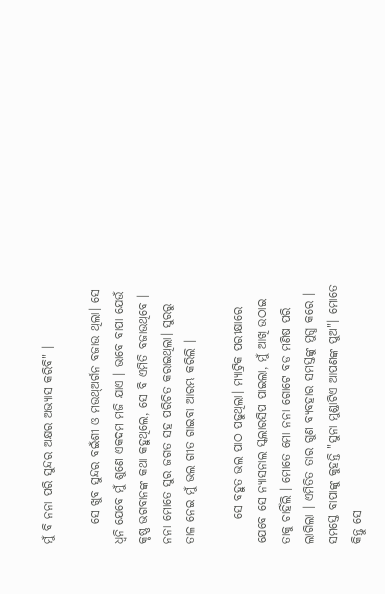ମୁଁ ବି ନନା ପରି ସୁନ୍ଦର ଅକ୍ଷର ଅଭ୍ୟାସ କରିବି" ।

    ସେ ଖୁବ ସୁନ୍ଦର ବଇଁଶୀ ଓ ମଉଥ୍ଅର୍ଗନ ବଜାଉ ଥିଲା। ସେ ଧ୍ୱନି ଯେବେ ମୁଁ ଶୁଣେ ଏକଦମ ମଜି ଯାଏ । ଭାବେ ବାପା ଯେଉଁ କୃଷ୍ଣ ଭଗବାନଙ୍କ କଥା କହୁଥିଲେ, ସେ ବି ଏମିତି ବଜାଉଥିବେ । ନନା ମୋତେ ସୁର ଜଗତ ସହ ପରିଚିତ କରାଇଥିଲା। ସୁରରୁ ତାଳ ନେଇ ମୁଁ ଭଲ ଗୀତ ଗାଇବା ଆରମ୍ଭ କରିଲି ।

     ସେ ବହୁତ ଭଲ ପାଠ ପଢୁଥିଲା। ମ୍ୟାଟ୍ରିକ ପରୀକ୍ଷାରେ ଯେବେ ସେ ନ୍ୟାସନାଲ ସ୍କଲାରସିପ ପାଇଲା, ମୁଁ ଆଖି ଉଠାଇ ତାକୁ ଚାହିଁଲି । ମୋତେ ମୋ ନନା ଗୋଟେ ବଡ ମଣିଷ ପରି ଲାଗିଲା । ଏମିତିତ ତାର ଗୁଣ ବ୍ୟବହାର ସମସ୍ତଙ୍କୁ ମୁଗ୍ଧ କରେ । ସମସ୍ତେ ବାପାଙ୍କୁ କୁହନ୍ତି "ସୁନା ମୁଣ୍ଡାଟିଏ ଆପଣଙ୍କ ପୁଅ"। ମୋତେ କିନ୍ତୁ ସେ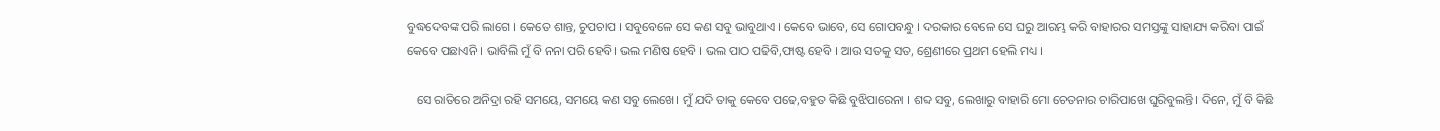ବୁଦ୍ଧଦେବଙ୍କ ପରି ଲାଗେ । କେତେ ଶାନ୍ତ, ଚୁପଚାପ । ସବୁବେଳେ ସେ କଣ ସବୁ ଭାବୁଥାଏ । କେବେ ଭାବେ, ସେ ଗୋପବନ୍ଧୁ । ଦରକାର ବେଳେ ସେ ଘରୁ ଆରମ୍ଭ କରି ବାହାରର ସମସ୍ତଙ୍କୁ ସାହାଯ୍ୟ କରିବା ପାଇଁ କେବେ ପଛାଏନି । ଭାବିଲି ମୁଁ ବି ନନା ପରି ହେବି। ଭଲ ମଣିଷ ହେବି । ଭଲ ପାଠ ପଢିବି,ଫାଷ୍ଟ ହେବି । ଆଉ ସତକୁ ସତ, ଶ୍ରେଣୀରେ ପ୍ରଥମ ହେଲି ମଧ୍ୟ ।

   ସେ ରାତିରେ ଅନିଦ୍ରା ରହି ସମୟେ, ସମୟେ କଣ ସବୁ ଲେଖେ। ମୁଁ ଯଦି ତାକୁ କେବେ ପଢେ,ବହୁତ କିଛି ବୁଝିପାରେନା । ଶବ୍ଦ ସବୁ, ଲେଖାରୁ ବାହାରି ମୋ ଚେତନାର ଚାରିପାଖେ ଘୁରିବୁଲନ୍ତି। ଦିନେ, ମୁଁ ବି କିଛି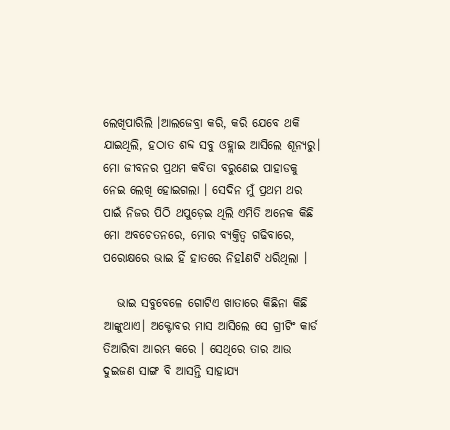ଲେଖିପାରିଲି ।ଆଲଜେବ୍ରା କରି, କରି ଯେବେ ଥକି ଯାଇଥିଲି, ହଠାତ ଶବ୍ଦ ସବୁ ଓହ୍ଲାଇ ଆସିଲେ ଶୂନ୍ୟରୁ। ମୋ ଜୀବନର ପ୍ରଥମ କବିତା ବରୁଣେଇ ପାହାଡକୁ ନେଇ ଲେଖି ହୋଇଗଲା । ସେଦିନ ମୁଁ ପ୍ରଥମ ଥର ପାଇଁ ନିଜର ପିଠି ଥପୁଡ଼େଇ ଥିଲି ଏମିତି ଅନେକ କିଛି ମୋ ଅବଚେତନରେ, ମୋର ବ୍ୟକ୍ତିତ୍ୱ ଗଢିବାରେ, ପରୋକ୍ଷରେ ଭାଇ ହିଁ ହାତରେ ନିହlଣଟି ଧରିଥିଲା ।

   ଭାଇ ସବୁବେଳେ ଗୋଟିଏ ଖାତାରେ କିଛିନା କିଛି ଆଙ୍କୁଥାଏ। ଅକ୍ଟୋବର ମାସ ଆସିଲେ ସେ ଗ୍ରୀଟିଂ କାର୍ଡ ତିଆରିବା ଆରମ୍ଭ କରେ । ସେଥିରେ ତାର ଆଉ ଦୁଇଜଣ ସାଙ୍ଗ ବି ଆସନ୍ତି ସାହାଯ୍ୟ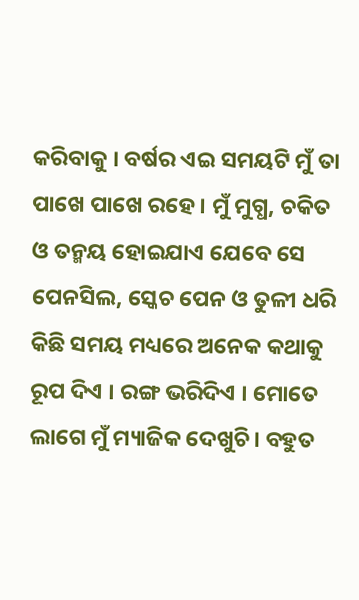କରିବାକୁ । ବର୍ଷର ଏଇ ସମୟଟି ମୁଁ ତା ପାଖେ ପାଖେ ରହେ । ମୁଁ ମୁଗ୍ଧ, ଚକିତ ଓ ତନ୍ମୟ ହୋଇଯାଏ ଯେବେ ସେ ପେନସିଲ, ସ୍କେଚ ପେନ ଓ ତୁଳୀ ଧରି କିଛି ସମୟ ମଧ୍ୟରେ ଅନେକ କଥାକୁ ରୂପ ଦିଏ । ରଙ୍ଗ ଭରିଦିଏ । ମୋତେ ଲାଗେ ମୁଁ ମ୍ୟାଜିକ ଦେଖୁଚି। ବହୁତ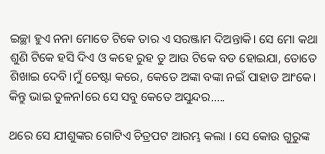ଇଚ୍ଛା ହୁଏ ନନା ମୋତେ ଟିକେ ତାର ଏ ସରଞ୍ଜାମ ଦିଅନ୍ତାକି। ସେ ମୋ କଥା ଶୁଣି ଟିକେ ହସି ଦିଏ ଓ କହେ ରୁହ ତୁ ଆଉ ଟିକେ ବଡ ହୋଇଯା, ତୋତେ ଶିଖାଇ ଦେବି।ମୁଁ ଚେଷ୍ଟା କରେ, କେତେ ଅଙ୍କା ବଙ୍କା ନଇଁ ପାହାଡ ଆଂକେ। କିନ୍ତୁ ଭାଇ ତୁଳନlରେ ସେ ସବୁ କେତେ ଅସୁନ୍ଦର.....

ଥରେ ସେ ଯୀଶୁଙ୍କର ଗୋଟିଏ ଚିତ୍ରପଟ ଆରମ୍ଭ କଲା । ସେ କୋଉ ଗୁରୁଙ୍କ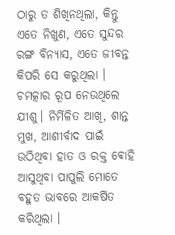ଠାରୁ ତ ଶିଖିନଥିଲା, କିନ୍ତୁ ଏତେ ନିଖୁଣ, ଏତେ ସୁନ୍ଦର ରଙ୍ଗ ବିନ୍ୟାସ, ଏତେ ଜୀବନ୍ତ କିପରି ସେ କରୁଥିଲା । ଚମତ୍କାର ରୂପ ନେଉଥିଲେ ଯୀଶୁ। ନିର୍ମିଳିତ ଆଖି, ଶାନ୍ତ ମୁଖ, ଆଶୀର୍ବାଦ ପାଇଁ ଉଠିଥିବା ହାତ ଓ ରକ୍ତ ଵୋହି ଆସୁଥିବା ପାପୁଲି ମୋତେ ବହୁତ ଭାବରେ ଆକର୍ଷିତ କରିଥିଲା ।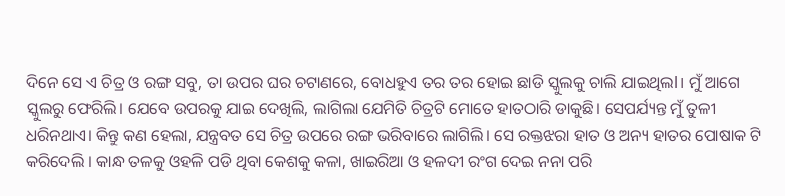ଦିନେ ସେ ଏ ଚିତ୍ର ଓ ରଙ୍ଗ ସବୁ, ତା ଉପର ଘର ଚଟାଣରେ, ବୋଧହୁଏ ତର ତର ହୋଇ ଛାଡି ସ୍କୁଲକୁ ଚାଲି ଯାଇଥିଲl। ମୁଁ ଆଗେ ସ୍କୁଲରୁ ଫେରିଲି। ଯେବେ ଉପରକୁ ଯାଇ ଦେଖିଲି, ଲାଗିଲା ଯେମିତି ଚିତ୍ରଟି ମୋତେ ହାତଠାରି ଡାକୁଛି। ସେପର୍ଯ୍ୟନ୍ତ ମୁଁ ତୁଳୀ ଧରିନଥାଏ। କିନ୍ତୁ କଣ ହେଲା, ଯନ୍ତ୍ରବତ ସେ ଚିତ୍ର ଉପରେ ରଙ୍ଗ ଭରିବାରେ ଲାଗିଲି। ସେ ରକ୍ତଝରା ହାତ ଓ ଅନ୍ୟ ହାତର ପୋଷାକ ଟି କରିଦେଲି । କାନ୍ଧ ତଳକୁ ଓହଳି ପଡି ଥିବା କେଶକୁ କଳା, ଖାଇରିଆ ଓ ହଳଦୀ ରଂଗ ଦେଇ ନନା ପରି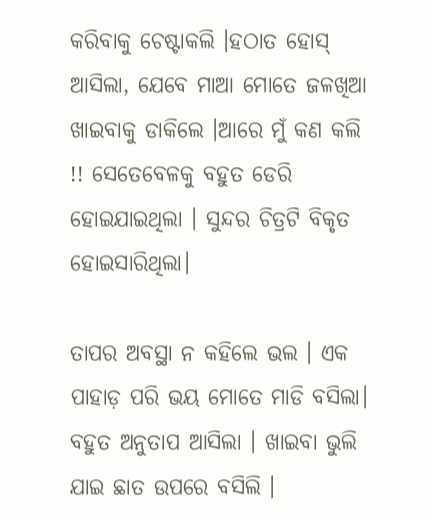କରିବାକୁ ଚେଷ୍ଟାକଲି ।ହଠାତ ହୋସ୍ ଆସିଲା, ଯେବେ ମାଆ ମୋତେ ଜଳଖିଆ ଖାଇବାକୁ ଡାକିଲେ ।ଆରେ ମୁଁ କଣ କଲି !! ସେତେବେଳକୁ ବହୁତ ଡେରି ହୋଇଯାଇଥିଲା । ସୁନ୍ଦର ଚିତ୍ରଟି ବିକୃତ ହୋଇସାରିଥିଲା।

ତାପର ଅବସ୍ଥା ନ କହିଲେ ଭଲ । ଏକ ପାହାଡ଼ ପରି ଭୟ ମୋତେ ମାଡି ବସିଲା। ବହୁତ ଅନୁତାପ ଆସିଲା । ଖାଇବା ଭୁଲି ଯାଇ ଛାତ ଉପରେ ବସିଲି ।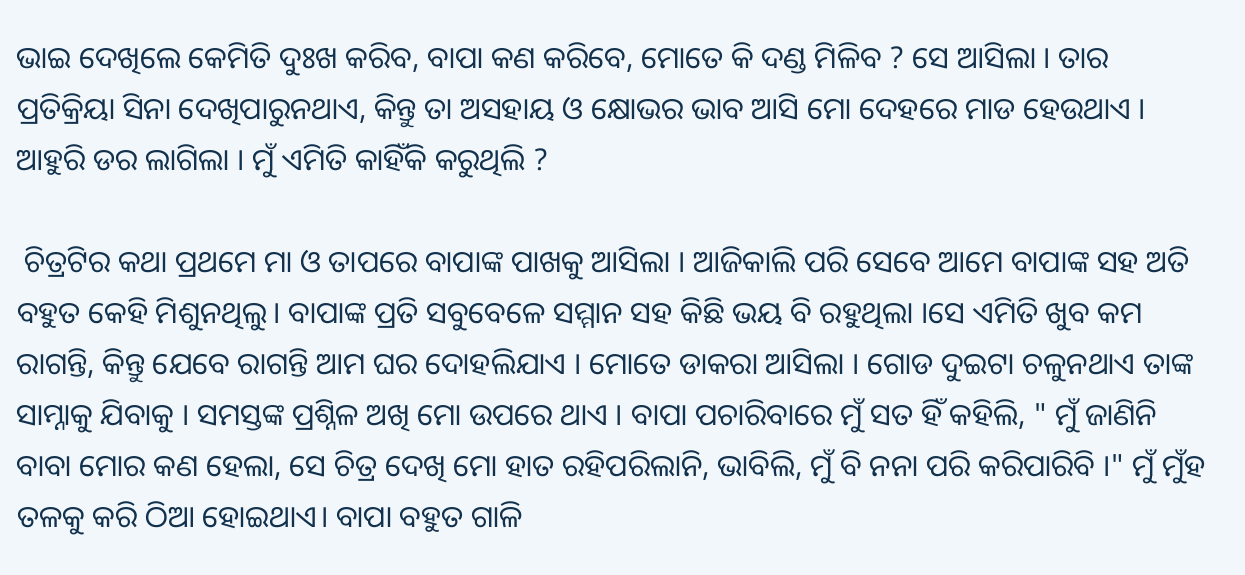ଭାଇ ଦେଖିଲେ କେମିତି ଦୁଃଖ କରିବ, ବାପା କଣ କରିବେ, ମୋତେ କି ଦଣ୍ଡ ମିଳିବ ? ସେ ଆସିଲା । ତାର ପ୍ରତିକ୍ରିୟା ସିନା ଦେଖିପାରୁନଥାଏ, କିନ୍ତୁ ତା ଅସହାୟ ଓ କ୍ଷୋଭର ଭାବ ଆସି ମୋ ଦେହରେ ମାଡ ହେଉଥାଏ । ଆହୁରି ଡର ଲାଗିଲା । ମୁଁ ଏମିତି କାହିଁକି କରୁଥିଲି ?

 ଚିତ୍ରଟିର କଥା ପ୍ରଥମେ ମା ଓ ତାପରେ ବାପାଙ୍କ ପାଖକୁ ଆସିଲା । ଆଜିକାଲି ପରି ସେବେ ଆମେ ବାପାଙ୍କ ସହ ଅତି ବହୁତ କେହି ମିଶୁନଥିଲୁ। ବାପାଙ୍କ ପ୍ରତି ସବୁବେଳେ ସମ୍ମାନ ସହ କିଛି ଭୟ ବି ରହୁଥିଲା ।ସେ ଏମିତି ଖୁବ କମ ରାଗନ୍ତି, କିନ୍ତୁ ଯେବେ ରାଗନ୍ତି ଆମ ଘର ଦୋହଲିଯାଏ । ମୋତେ ଡାକରା ଆସିଲା । ଗୋଡ ଦୁଇଟା ଚଳୁନଥାଏ ତାଙ୍କ ସାମ୍ନାକୁ ଯିବାକୁ । ସମସ୍ତଙ୍କ ପ୍ରଶ୍ନିଳ ଅଖି ମୋ ଉପରେ ଥାଏ । ବାପା ପଚାରିବାରେ ମୁଁ ସତ ହିଁ କହିଲି, " ମୁଁ ଜାଣିନି ବାବା ମୋର କଣ ହେଲା, ସେ ଚିତ୍ର ଦେଖି ମୋ ହାତ ରହିପରିଲାନି, ଭାବିଲି, ମୁଁ ବି ନନା ପରି କରିପାରିବି ।" ମୁଁ ମୁଁହ ତଳକୁ କରି ଠିଆ ହୋଇଥାଏ। ବାପା ବହୁତ ଗାଳି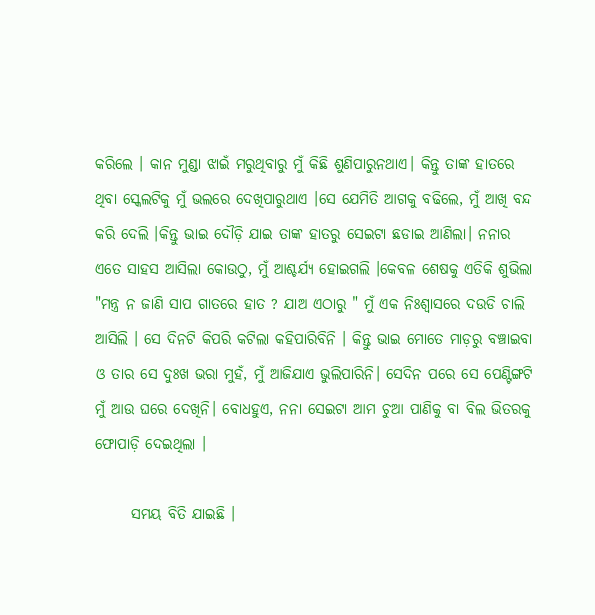କରିଲେ । କାନ ମୁଣ୍ଡା ଝାଇଁ ମରୁଥିବାରୁ ମୁଁ କିଛି ଶୁଣିପାରୁନଥାଏ। କିନ୍ତୁ ତାଙ୍କ ହାତରେ ଥିବା ସ୍କେଲଟିକୁ ମୁଁ ଭଲରେ ଦେଖିପାରୁଥାଏ ।ସେ ଯେମିତି ଆଗକୁ ବଢିଲେ, ମୁଁ ଆଖି ବନ୍ଦ କରି ଦେଲି ।କିନ୍ତୁ ଭାଇ ଦୌଡ଼ି ଯାଇ ତାଙ୍କ ହାତରୁ ସେଇଟା ଛଡାଇ ଆଣିଲା। ନନାର ଏତେ ସାହସ ଆସିଲା କୋଉଠୁ, ମୁଁ ଆଶ୍ଚର୍ଯ୍ୟ ହୋଇଗଲି ।କେବଳ ଶେଷକୁ ଏତିକି ଶୁଭିଲା "ମନ୍ତ୍ର ନ ଜାଣି ସାପ ଗାତରେ ହାତ ? ଯାଅ ଏଠାରୁ " ମୁଁ ଏକ ନିଃଶ୍ୱାସରେ ଦଉଡି ଚାଲି ଆସିଲି । ସେ ଦିନଟି କିପରି କଟିଲା କହିପାରିବିନି । କିନ୍ତୁ ଭାଇ ମୋତେ ମାଡ଼ରୁ ବଞ୍ଚାଇବା ଓ ତାର ସେ ଦୁଃଖ ଭରା ମୁହଁ, ମୁଁ ଆଜିଯାଏ ଭୁଲିପାରିନି। ସେଦିନ ପରେ ସେ ପେଣ୍ଟିଙ୍ଗଟି ମୁଁ ଆଉ ଘରେ ଦେଖିନି। ବୋଧହୁଏ, ନନା ସେଇଟା ଆମ ଚୁଆ ପାଣିକୁ ବା ବିଲ ଭିତରକୁ ଫୋପାଡ଼ି ଦେଇଥିଲା ।

      ସମୟ ବିତି ଯାଇଛି ।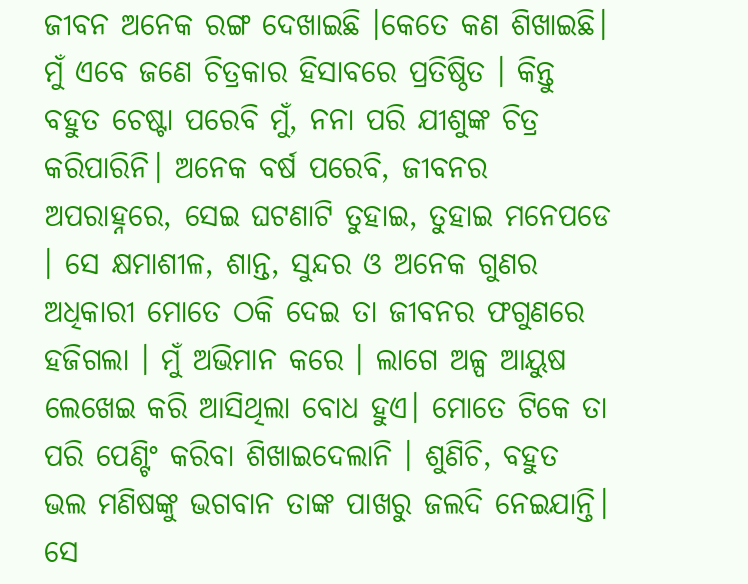ଜୀବନ ଅନେକ ରଙ୍ଗ ଦେଖାଇଛି ।କେତେ କଣ ଶିଖାଇଛି। ମୁଁ ଏବେ ଜଣେ ଚିତ୍ରକାର ହିସାବରେ ପ୍ରତିଷ୍ଠିତ । କିନ୍ତୁ ବହୁତ ଚେଷ୍ଟା ପରେବି ମୁଁ, ନନା ପରି ଯୀଶୁଙ୍କ ଚିତ୍ର କରିପାରିନି। ଅନେକ ବର୍ଷ ପରେବି, ଜୀବନର ଅପରାହ୍ନରେ, ସେଇ ଘଟଣାଟି ତୁହାଇ, ତୁହାଇ ମନେପଡେ । ସେ କ୍ଷମାଶୀଳ, ଶାନ୍ତ, ସୁନ୍ଦର ଓ ଅନେକ ଗୁଣର ଅଧିକାରୀ ମୋତେ ଠକି ଦେଇ ତା ଜୀବନର ଫଗୁଣରେ ହଜିଗଲା । ମୁଁ ଅଭିମାନ କରେ । ଲାଗେ ଅଳ୍ପ ଆୟୁଷ ଲେଖେଇ କରି ଆସିଥିଲା ବୋଧ ହୁଏ। ମୋତେ ଟିକେ ତା ପରି ପେଣ୍ଟିଂ କରିବା ଶିଖାଇଦେଲାନି । ଶୁଣିଚି, ବହୁତ ଭଲ ମଣିଷଙ୍କୁ ଭଗବାନ ତାଙ୍କ ପାଖରୁ ଜଲଦି ନେଇଯାନ୍ତି। ସେ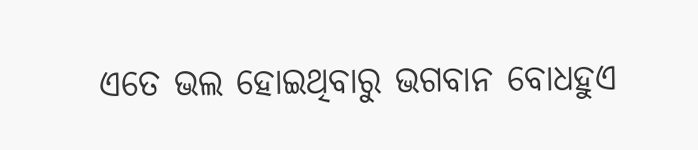ଏତେ ଭଲ ହୋଇଥିବାରୁ ଭଗବାନ ବୋଧହୁଏ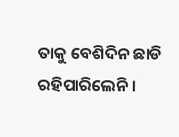ତାକୁ ବେଶିଦିନ ଛାଡି ରହିପାରିଲେନି।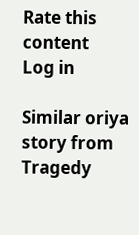Rate this content
Log in

Similar oriya story from Tragedy